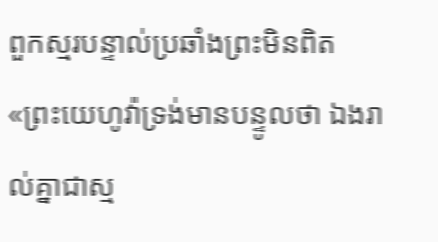ពួកស្មរបន្ទាល់ប្រឆាំងព្រះមិនពិត
«ព្រះយេហូវ៉ាទ្រង់មានបន្ទូលថា ឯងរាល់គ្នាជាស្ម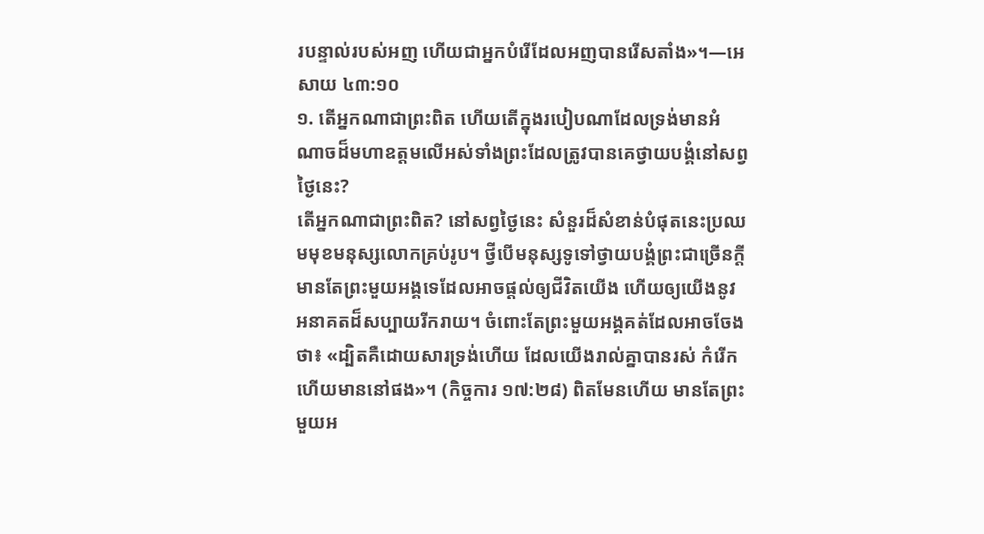របន្ទាល់របស់អញ ហើយជាអ្នកបំរើដែលអញបានរើសតាំង»។—អេសាយ ៤៣:១០
១. តើអ្នកណាជាព្រះពិត ហើយតើក្នុងរបៀបណាដែលទ្រង់មានអំណាចដ៏មហាឧត្តមលើអស់ទាំងព្រះដែលត្រូវបានគេថ្វាយបង្គំនៅសព្វថ្ងៃនេះ?
តើអ្នកណាជាព្រះពិត? នៅសព្វថ្ងៃនេះ សំនួរដ៏សំខាន់បំផុតនេះប្រឈមមុខមនុស្សលោកគ្រប់រូប។ ថ្វីបើមនុស្សទូទៅថ្វាយបង្គំព្រះជាច្រើនក្ដី មានតែព្រះមួយអង្គទេដែលអាចផ្ដល់ឲ្យជីវិតយើង ហើយឲ្យយើងនូវអនាគតដ៏សប្បាយរីករាយ។ ចំពោះតែព្រះមួយអង្គគត់ដែលអាចចែងថា៖ «ដ្បិតគឺដោយសារទ្រង់ហើយ ដែលយើងរាល់គ្នាបានរស់ កំរើក ហើយមាននៅផង»។ (កិច្ចការ ១៧:២៨) ពិតមែនហើយ មានតែព្រះមួយអ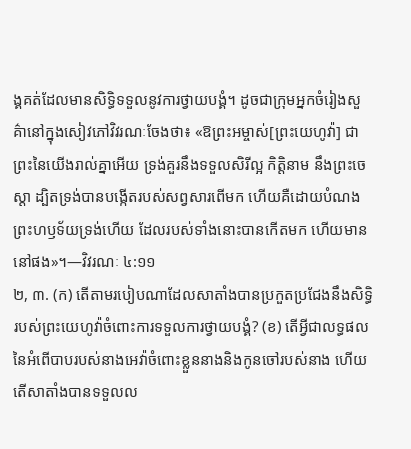ង្គគត់ដែលមានសិទ្ធិទទួលនូវការថ្វាយបង្គំ។ ដូចជាក្រុមអ្នកចំរៀងសួគ៌ានៅក្នុងសៀវភៅវិវរណៈចែងថា៖ «ឱព្រះអម្ចាស់[ព្រះយេហូវ៉ា] ជាព្រះនៃយើងរាល់គ្នាអើយ ទ្រង់គួរនឹងទទួលសិរីល្អ កិត្ដិនាម នឹងព្រះចេស្ដា ដ្បិតទ្រង់បានបង្កើតរបស់សព្វសារពើមក ហើយគឺដោយបំណងព្រះហឫទ័យទ្រង់ហើយ ដែលរបស់ទាំងនោះបានកើតមក ហើយមាននៅផង»។—វិវរណៈ ៤:១១
២, ៣. (ក) តើតាមរបៀបណាដែលសាតាំងបានប្រកួតប្រជែងនឹងសិទ្ធិរបស់ព្រះយេហូវ៉ាចំពោះការទទួលការថ្វាយបង្គំ? (ខ) តើអ្វីជាលទ្ធផលនៃអំពើបាបរបស់នាងអេវ៉ាចំពោះខ្លួននាងនិងកូនចៅរបស់នាង ហើយតើសាតាំងបានទទួលល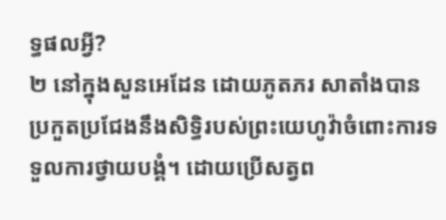ទ្ធផលអ្វី?
២ នៅក្នុងសួនអេដែន ដោយភូតភរ សាតាំងបានប្រកួតប្រជែងនឹងសិទ្ធិរបស់ព្រះយេហូវ៉ាចំពោះការទទួលការថ្វាយបង្គំ។ ដោយប្រើសត្វព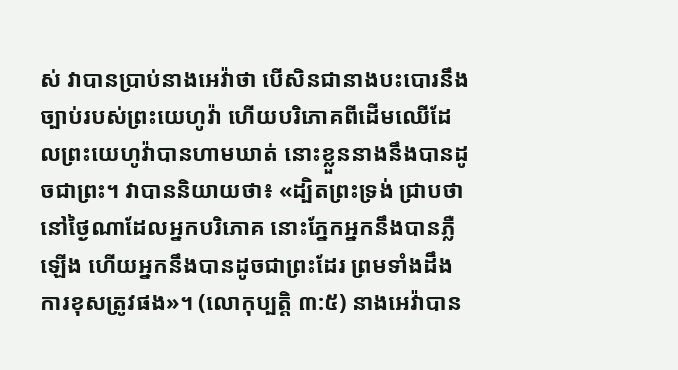ស់ វាបានប្រាប់នាងអេវ៉ាថា បើសិនជានាងបះបោរនឹងច្បាប់របស់ព្រះយេហូវ៉ា ហើយបរិភោគពីដើមឈើដែលព្រះយេហូវ៉ាបានហាមឃាត់ នោះខ្លួននាងនឹងបានដូចជាព្រះ។ វាបាននិយាយថា៖ «ដ្បិតព្រះទ្រង់ ជ្រាបថា នៅថ្ងៃណាដែលអ្នកបរិភោគ នោះភ្នែកអ្នកនឹងបានភ្លឺឡើង ហើយអ្នកនឹងបានដូចជាព្រះដែរ ព្រមទាំងដឹងការខុសត្រូវផង»។ (លោកុប្បត្តិ ៣:៥) នាងអេវ៉ាបាន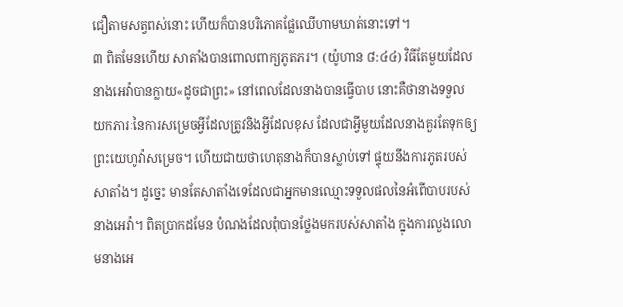ជឿតាមសត្វពស់នោះ ហើយក៏បានបរិភោគផ្លែឈើហាមឃាត់នោះទៅ។
៣ ពិតមែនហើយ សាតាំងបានពោលពាក្យភូតភរ។ (យ៉ូហាន ៨:៤៤) វិធីតែមួយដែលនាងអេវ៉ាបានក្លាយ«ដូចជាព្រះ» នៅពេលដែលនាងបានធ្វើបាប នោះគឺថានាងទទួលយកភារៈនៃការសម្រេចអ្វីដែលត្រូវនិងអ្វីដែលខុស ដែលជាអ្វីមួយដែលនាងគួរតែទុកឲ្យព្រះយេហូវ៉ាសម្រេច។ ហើយជាយថាហេតុនាងក៏បានស្លាប់ទៅ ផ្ទុយនឹងការភូតរបស់សាតាំង។ ដូច្នេះ មានតែសាតាំងទេដែលជាអ្នកមានឈ្មោះទទួលផលនៃអំពើបាបរបស់នាងអេវ៉ា។ ពិតប្រាកដមែន បំណងដែលពុំបានថ្លែងមករបស់សាតាំង ក្នុងការលួងលោមនាងអេ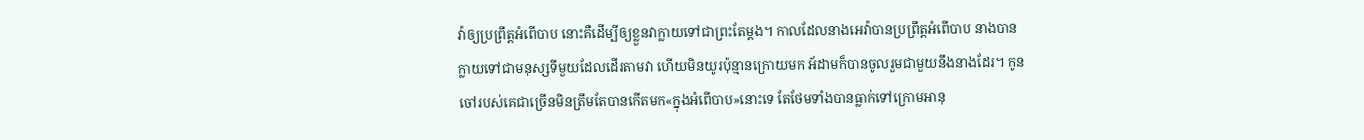វ៉ាឲ្យប្រព្រឹត្តអំពើបាប នោះគឺដើម្បីឲ្យខ្លួនវាក្លាយទៅជាព្រះតែម្ដង។ កាលដែលនាងអេវ៉ាបានប្រព្រឹត្តអំពើបាប នាងបានក្លាយទៅជាមនុស្សទីមួយដែលដើរតាមវា ហើយមិនយូរប៉ុន្មានក្រោយមក អ័ដាមក៏បានចូលរួមជាមួយនឹងនាងដែរ។ កូនចៅរបស់គេជាច្រើនមិនត្រឹមតែបានកើតមក«ក្នុងអំពើបាប»នោះទេ តែថែមទាំងបានធ្លាក់ទៅក្រោមអានុ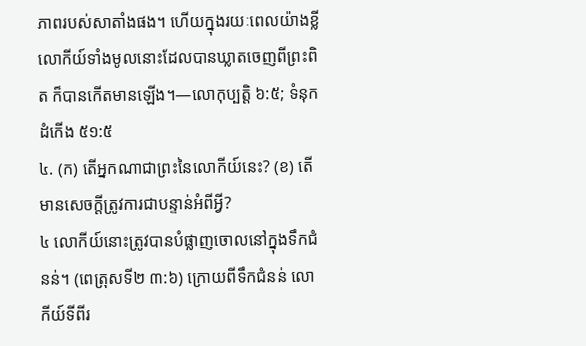ភាពរបស់សាតាំងផង។ ហើយក្នុងរយៈពេលយ៉ាងខ្លី លោកីយ៍ទាំងមូលនោះដែលបានឃ្លាតចេញពីព្រះពិត ក៏បានកើតមានឡើង។—លោកុប្បត្តិ ៦:៥; ទំនុកដំកើង ៥១:៥
៤. (ក) តើអ្នកណាជាព្រះនៃលោកីយ៍នេះ? (ខ) តើមានសេចក្ដីត្រូវការជាបន្ទាន់អំពីអ្វី?
៤ លោកីយ៍នោះត្រូវបានបំផ្លាញចោលនៅក្នុងទឹកជំនន់។ (ពេត្រុសទី២ ៣:៦) ក្រោយពីទឹកជំនន់ លោកីយ៍ទីពីរ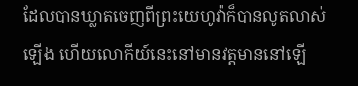ដែលបានឃ្លាតចេញពីព្រះយេហូវ៉ាក៏បានលូតលាស់ឡើង ហើយលោកីយ៍នេះនៅមានវត្តមាននៅឡើ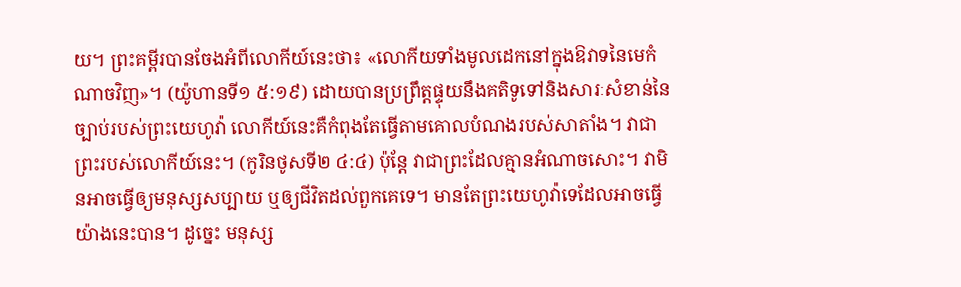យ។ ព្រះគម្ពីរបានចែងអំពីលោកីយ៍នេះថា៖ «លោកីយទាំងមូលដេកនៅក្នុងឱវាទនៃមេកំណាចវិញ»។ (យ៉ូហានទី១ ៥:១៩) ដោយបានប្រព្រឹត្តផ្ទុយនឹងគតិទូទៅនិងសារៈសំខាន់នៃច្បាប់របស់ព្រះយេហូវ៉ា លោកីយ៍នេះគឺកំពុងតែធ្វើតាមគោលបំណងរបស់សាតាំង។ វាជាព្រះរបស់លោកីយ៍នេះ។ (កូរិនថូសទី២ ៤:៤) ប៉ុន្តែ វាជាព្រះដែលគ្មានអំណាចសោះ។ វាមិនអាចធ្វើឲ្យមនុស្សសប្បាយ ឬឲ្យជីវិតដល់ពួកគេទេ។ មានតែព្រះយេហូវ៉ាទេដែលអាចធ្វើយ៉ាងនេះបាន។ ដូច្នេះ មនុស្ស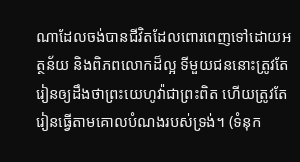ណាដែលចង់បានជីវិតដែលពោរពេញទៅដោយអត្ថន័យ និងពិភពលោកដ៏ល្អ ទីមួយជននោះត្រូវតែរៀនឲ្យដឹងថាព្រះយេហូវ៉ាជាព្រះពិត ហើយត្រូវតែរៀនធ្វើតាមគោលបំណងរបស់ទ្រង់។ (ទំនុក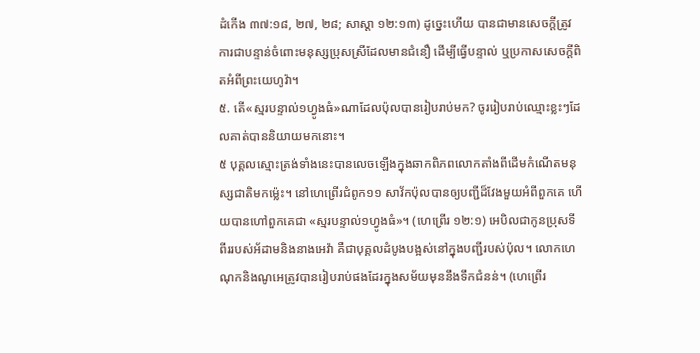ដំកើង ៣៧:១៨, ២៧, ២៨; សាស្ដា ១២:១៣) ដូច្នេះហើយ បានជាមានសេចក្ដីត្រូវការជាបន្ទាន់ចំពោះមនុស្សប្រុសស្រីដែលមានជំនឿ ដើម្បីធ្វើបន្ទាល់ ឬប្រកាសសេចក្ដីពិតអំពីព្រះយេហូវ៉ា។
៥. តើ«ស្មរបន្ទាល់១ហ្វូងធំ»ណាដែលប៉ុលបានរៀបរាប់មក? ចូររៀបរាប់ឈ្មោះខ្លះៗដែលគាត់បាននិយាយមកនោះ។
៥ បុគ្គលស្មោះត្រង់ទាំងនេះបានលេចឡើងក្នុងឆាកពិភពលោកតាំងពីដើមកំណើតមនុស្សជាតិមកម្ល៉េះ។ នៅហេព្រើរជំពូក១១ សាវ័កប៉ុលបានឲ្យបញ្ជីដ៏វែងមួយអំពីពួកគេ ហើយបានហៅពួកគេជា «ស្មរបន្ទាល់១ហ្វូងធំ»។ (ហេព្រើរ ១២:១) អេបិលជាកូនប្រុសទីពីររបស់អ័ដាមនិងនាងអេវ៉ា គឺជាបុគ្គលដំបូងបង្អស់នៅក្នុងបញ្ជីរបស់ប៉ុល។ លោកហេណុកនិងណូអេត្រូវបានរៀបរាប់ផងដែរក្នុងសម័យមុននឹងទឹកជំនន់។ (ហេព្រើរ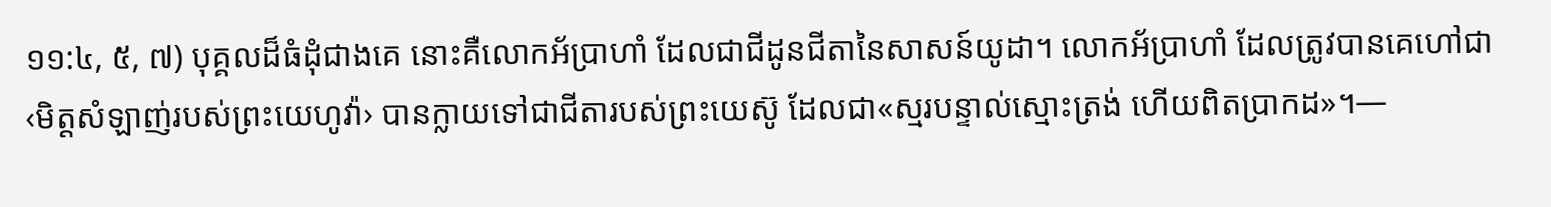១១:៤, ៥, ៧) បុគ្គលដ៏ធំដុំជាងគេ នោះគឺលោកអ័ប្រាហាំ ដែលជាជីដូនជីតានៃសាសន៍យូដា។ លោកអ័ប្រាហាំ ដែលត្រូវបានគេហៅជា‹មិត្តសំឡាញ់របស់ព្រះយេហូវ៉ា› បានក្លាយទៅជាជីតារបស់ព្រះយេស៊ូ ដែលជា«ស្មរបន្ទាល់ស្មោះត្រង់ ហើយពិតប្រាកដ»។—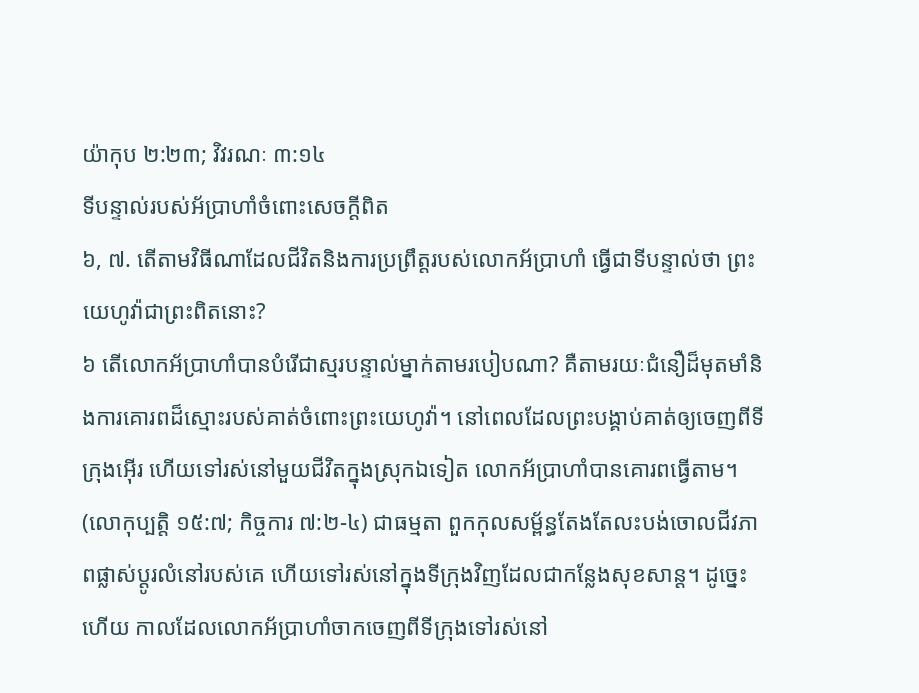យ៉ាកុប ២:២៣; វិវរណៈ ៣:១៤
ទីបន្ទាល់របស់អ័ប្រាហាំចំពោះសេចក្ដីពិត
៦, ៧. តើតាមវិធីណាដែលជីវិតនិងការប្រព្រឹត្តរបស់លោកអ័ប្រាហាំ ធ្វើជាទីបន្ទាល់ថា ព្រះយេហូវ៉ាជាព្រះពិតនោះ?
៦ តើលោកអ័ប្រាហាំបានបំរើជាស្មរបន្ទាល់ម្នាក់តាមរបៀបណា? គឺតាមរយៈជំនឿដ៏មុតមាំនិងការគោរពដ៏ស្មោះរបស់គាត់ចំពោះព្រះយេហូវ៉ា។ នៅពេលដែលព្រះបង្គាប់គាត់ឲ្យចេញពីទីក្រុងអ៊ើរ ហើយទៅរស់នៅមួយជីវិតក្នុងស្រុកឯទៀត លោកអ័ប្រាហាំបានគោរពធ្វើតាម។ (លោកុប្បត្តិ ១៥:៧; កិច្ចការ ៧:២-៤) ជាធម្មតា ពួកកុលសម្ព័ន្ធតែងតែលះបង់ចោលជីវភាពផ្លាស់ប្ដូរលំនៅរបស់គេ ហើយទៅរស់នៅក្នុងទីក្រុងវិញដែលជាកន្លែងសុខសាន្ត។ ដូច្នេះហើយ កាលដែលលោកអ័ប្រាហាំចាកចេញពីទីក្រុងទៅរស់នៅ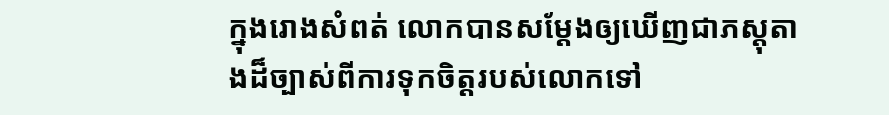ក្នុងរោងសំពត់ លោកបានសម្ដែងឲ្យឃើញជាភស្តុតាងដ៏ច្បាស់ពីការទុកចិត្តរបស់លោកទៅ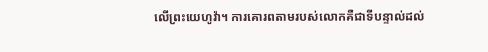លើព្រះយេហូវ៉ា។ ការគោរពតាមរបស់លោកគឺជាទីបន្ទាល់ដល់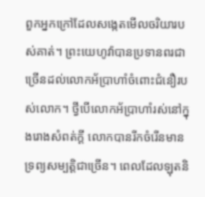ពួកអ្នកក្រៅដែលសង្កេតមើលចរិយារបស់គាត់។ ព្រះយេហូវ៉ាបានប្រទានពរជាច្រើនដល់លោកអ័ប្រាហាំចំពោះជំនឿរបស់លោក។ ថ្វីបើលោកអ័ប្រាហាំរស់នៅក្នុងរោងសំពត់ក្ដី លោកបានរីកចំរើនមានទ្រព្យសម្បត្ដិជាច្រើន។ ពេលដែលឡុតនិ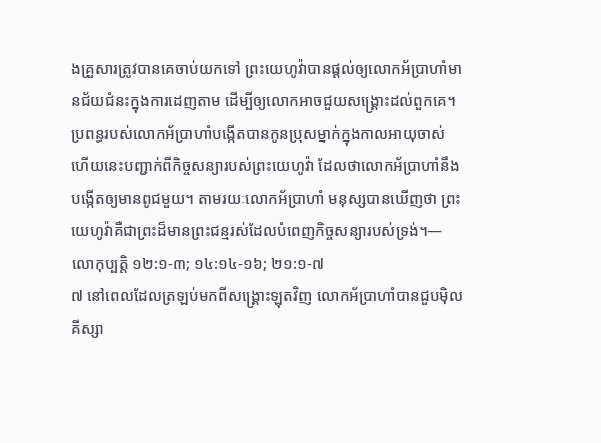ងគ្រួសារត្រូវបានគេចាប់យកទៅ ព្រះយេហូវ៉ាបានផ្ដល់ឲ្យលោកអ័ប្រាហាំមានជ័យជំនះក្នុងការដេញតាម ដើម្បីឲ្យលោកអាចជួយសង្គ្រោះដល់ពួកគេ។ ប្រពន្ធរបស់លោកអ័ប្រាហាំបង្កើតបានកូនប្រុសម្នាក់ក្នុងកាលអាយុចាស់ ហើយនេះបញ្ជាក់ពីកិច្ចសន្យារបស់ព្រះយេហូវ៉ា ដែលថាលោកអ័ប្រាហាំនឹងបង្កើតឲ្យមានពូជមួយ។ តាមរយៈលោកអ័ប្រាហាំ មនុស្សបានឃើញថា ព្រះយេហូវ៉ាគឺជាព្រះដ៏មានព្រះជន្មរស់ដែលបំពេញកិច្ចសន្យារបស់ទ្រង់។—លោកុប្បត្តិ ១២:១-៣; ១៤:១៤-១៦; ២១:១-៧
៧ នៅពេលដែលត្រឡប់មកពីសង្គ្រោះឡុតវិញ លោកអ័ប្រាហាំបានជួបម៉ិលគីស្សា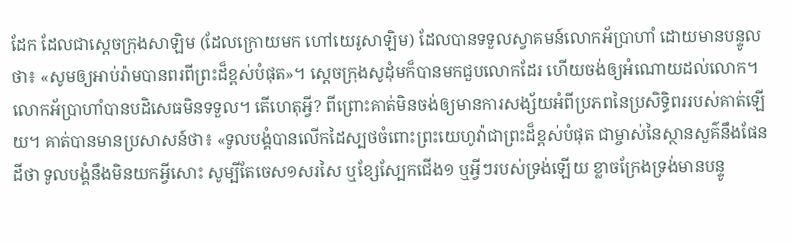ដែក ដែលជាស្តេចក្រុងសាឡិម (ដែលក្រោយមក ហៅយេរូសាឡិម) ដែលបានទទួលស្វាគមន៍លោកអ័ប្រាហាំ ដោយមានបន្ទូលថា៖ «សូមឲ្យអាប់រ៉ាមបានពរពីព្រះដ៏ខ្ពស់បំផុត»។ ស្តេចក្រុងសូដុំមក៏បានមកជួបលោកដែរ ហើយចង់ឲ្យអំណោយដល់លោក។ លោកអ័ប្រាហាំបានបដិសេធមិនទទួល។ តើហេតុអ្វី? ពីព្រោះគាត់មិនចង់ឲ្យមានការសង្ស័យអំពីប្រភពនៃប្រសិទ្ធិពររបស់គាត់ឡើយ។ គាត់បានមានប្រសាសន៍ថា៖ «ទូលបង្គំបានលើកដៃស្បថចំពោះព្រះយេហូវ៉ាជាព្រះដ៏ខ្ពស់បំផុត ជាម្ចាស់នៃស្ថានសួគ៌នឹងផែនដីថា ទូលបង្គំនឹងមិនយកអ្វីសោះ សូម្បីតែចេស១សរសៃ ឬខ្សែស្បែកជើង១ ឬអ្វីៗរបស់ទ្រង់ឡើយ ខ្លាចក្រែងទ្រង់មានបន្ទូ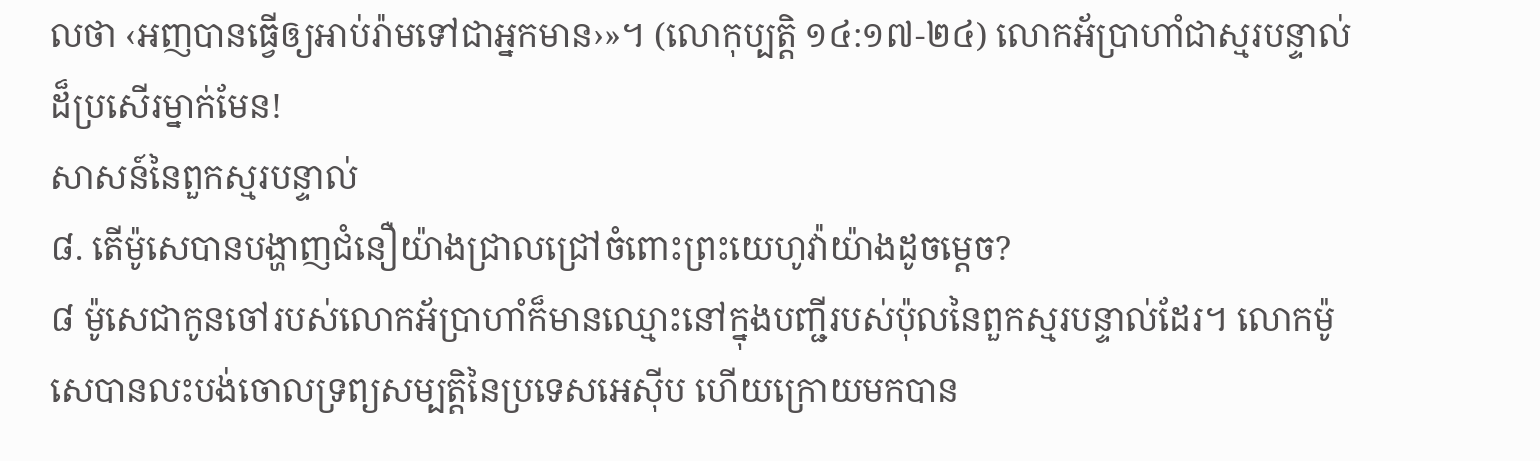លថា ‹អញបានធ្វើឲ្យអាប់រ៉ាមទៅជាអ្នកមាន›»។ (លោកុប្បត្តិ ១៤:១៧-២៤) លោកអ័ប្រាហាំជាស្មរបន្ទាល់ដ៏ប្រសើរម្នាក់មែន!
សាសន៍នៃពួកស្មរបន្ទាល់
៨. តើម៉ូសេបានបង្ហាញជំនឿយ៉ាងជ្រាលជ្រៅចំពោះព្រះយេហូវ៉ាយ៉ាងដូចម្ដេច?
៨ ម៉ូសេជាកូនចៅរបស់លោកអ័ប្រាហាំក៏មានឈ្មោះនៅក្នុងបញ្ជីរបស់ប៉ុលនៃពួកស្មរបន្ទាល់ដែរ។ លោកម៉ូសេបានលះបង់ចោលទ្រព្យសម្បត្ដិនៃប្រទេសអេស៊ីប ហើយក្រោយមកបាន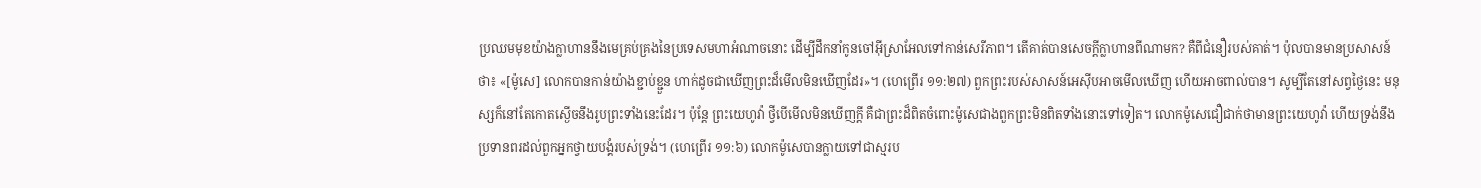ប្រឈមមុខយ៉ាងក្លាហាននឹងមេគ្រប់គ្រងនៃប្រទេសមហាអំណាចនោះ ដើម្បីដឹកនាំកូនចៅអ៊ីស្រាអែលទៅកាន់សេរីភាព។ តើគាត់បានសេចក្ដីក្លាហានពីណាមក? គឺពីជំនឿរបស់គាត់។ ប៉ុលបានមានប្រសាសន៍ថា៖ «[ម៉ូសេ] លោកបានកាន់យ៉ាងខ្ជាប់ខ្ជួន ហាក់ដូចជាឃើញព្រះដ៏មើលមិនឃើញដែរ»។ (ហេព្រើរ ១១:២៧) ពួកព្រះរបស់សាសន៍អេស៊ីបអាចមើលឃើញ ហើយអាចពាល់បាន។ សូម្បីតែនៅសព្វថ្ងៃនេះ មនុស្សក៏នៅតែកោតស្ងើចនឹងរូបព្រះទាំងនេះដែរ។ ប៉ុន្តែ ព្រះយេហូវ៉ា ថ្វីបើមើលមិនឃើញក្ដី គឺជាព្រះដ៏ពិតចំពោះម៉ូសេជាងពួកព្រះមិនពិតទាំងនោះទៅទៀត។ លោកម៉ូសេជឿជាក់ថាមានព្រះយេហូវ៉ា ហើយទ្រង់នឹងប្រទានពរដល់ពួកអ្នកថ្វាយបង្គំរបស់ទ្រង់។ (ហេព្រើរ ១១:៦) លោកម៉ូសេបានក្លាយទៅជាស្មរប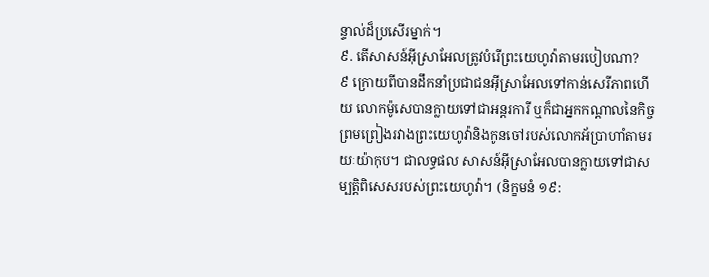ន្ទាល់ដ៏ប្រសើរម្នាក់។
៩. តើសាសន៍អ៊ីស្រាអែលត្រូវបំរើព្រះយេហូវ៉ាតាមរបៀបណា?
៩ ក្រោយពីបានដឹកនាំប្រជាជនអ៊ីស្រាអែលទៅកាន់សេរីភាពហើយ លោកម៉ូសេបានក្លាយទៅជាអន្តរការី ឬក៏ជាអ្នកកណ្ដាលនៃកិច្ចព្រមព្រៀងរវាងព្រះយេហូវ៉ានិងកូនចៅរបស់លោកអ័ប្រាហាំតាមរយៈយ៉ាកុប។ ជាលទ្ធផល សាសន៍អ៊ីស្រាអែលបានក្លាយទៅជាសម្បត្ដិពិសេសរបស់ព្រះយេហូវ៉ា។ (និក្ខមនំ ១៩: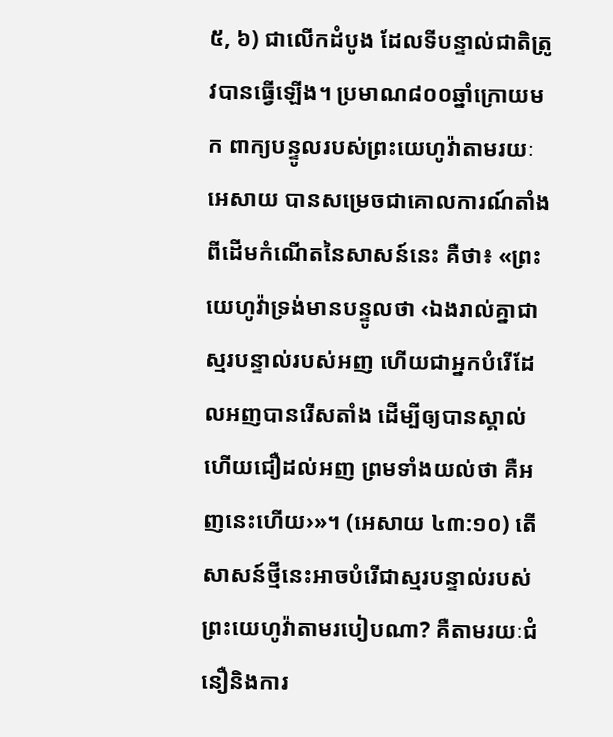៥, ៦) ជាលើកដំបូង ដែលទីបន្ទាល់ជាតិត្រូវបានធ្វើឡើង។ ប្រមាណ៨០០ឆ្នាំក្រោយមក ពាក្យបន្ទូលរបស់ព្រះយេហូវ៉ាតាមរយៈអេសាយ បានសម្រេចជាគោលការណ៍តាំងពីដើមកំណើតនៃសាសន៍នេះ គឺថា៖ «ព្រះយេហូវ៉ាទ្រង់មានបន្ទូលថា ‹ឯងរាល់គ្នាជាស្មរបន្ទាល់របស់អញ ហើយជាអ្នកបំរើដែលអញបានរើសតាំង ដើម្បីឲ្យបានស្គាល់ ហើយជឿដល់អញ ព្រមទាំងយល់ថា គឺអញនេះហើយ›»។ (អេសាយ ៤៣:១០) តើសាសន៍ថ្មីនេះអាចបំរើជាស្មរបន្ទាល់របស់ព្រះយេហូវ៉ាតាមរបៀបណា? គឺតាមរយៈជំនឿនិងការ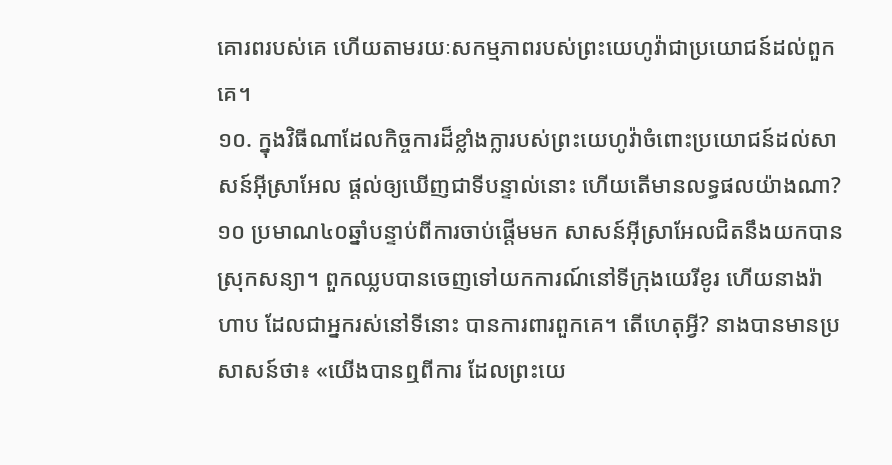គោរពរបស់គេ ហើយតាមរយៈសកម្មភាពរបស់ព្រះយេហូវ៉ាជាប្រយោជន៍ដល់ពួកគេ។
១០. ក្នុងវិធីណាដែលកិច្ចការដ៏ខ្លាំងក្លារបស់ព្រះយេហូវ៉ាចំពោះប្រយោជន៍ដល់សាសន៍អ៊ីស្រាអែល ផ្ដល់ឲ្យឃើញជាទីបន្ទាល់នោះ ហើយតើមានលទ្ធផលយ៉ាងណា?
១០ ប្រមាណ៤០ឆ្នាំបន្ទាប់ពីការចាប់ផ្ដើមមក សាសន៍អ៊ីស្រាអែលជិតនឹងយកបានស្រុកសន្យា។ ពួកឈ្លបបានចេញទៅយកការណ៍នៅទីក្រុងយេរីខូរ ហើយនាងរ៉ាហាប ដែលជាអ្នករស់នៅទីនោះ បានការពារពួកគេ។ តើហេតុអ្វី? នាងបានមានប្រសាសន៍ថា៖ «យើងបានឮពីការ ដែលព្រះយេ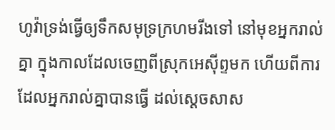ហូវ៉ាទ្រង់ធ្វើឲ្យទឹកសមុទ្រក្រហមរីងទៅ នៅមុខអ្នករាល់គ្នា ក្នុងកាលដែលចេញពីស្រុកអេស៊ីព្ទមក ហើយពីការដែលអ្នករាល់គ្នាបានធ្វើ ដល់ស្តេចសាស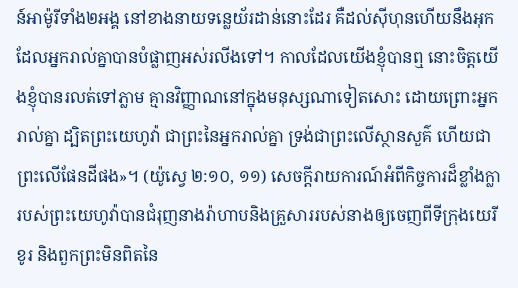ន៍អាម៉ូរីទាំង២អង្គ នៅខាងនាយទន្លេយ័រដាន់នោះដែរ គឺដល់ស៊ីហុនហើយនឹងអុក ដែលអ្នករាល់គ្នាបានបំផ្លាញអស់រលីងទៅ។ កាលដែលយើងខ្ញុំបានឮ នោះចិត្តយើងខ្ញុំបានរលត់ទៅភ្លាម គ្មានវិញ្ញាណនៅក្នុងមនុស្សណាទៀតសោះ ដោយព្រោះអ្នករាល់គ្នា ដ្បិតព្រះយេហូវ៉ា ជាព្រះនៃអ្នករាល់គ្នា ទ្រង់ជាព្រះលើស្ថានសួគ៌ ហើយជាព្រះលើផែនដីផង»។ (យ៉ូស្វេ ២:១០, ១១) សេចក្ដីរាយការណ៍អំពីកិច្ចការដ៏ខ្លាំងក្លារបស់ព្រះយេហូវ៉ាបានជំរុញនាងរ៉ាហាបនិងគ្រួសាររបស់នាងឲ្យចេញពីទីក្រុងយេរីខូរ និងពួកព្រះមិនពិតនៃ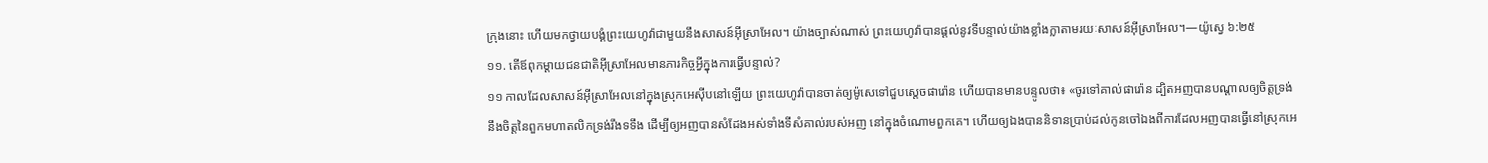ក្រុងនោះ ហើយមកថ្វាយបង្គំព្រះយេហូវ៉ាជាមួយនឹងសាសន៍អ៊ីស្រាអែល។ យ៉ាងច្បាស់ណាស់ ព្រះយេហូវ៉ាបានផ្ដល់នូវទីបន្ទាល់យ៉ាងខ្លាំងក្លាតាមរយៈសាសន៍អ៊ីស្រាអែល។—យ៉ូស្វេ ៦:២៥
១១. តើឪពុកម្ដាយជនជាតិអ៊ីស្រាអែលមានភារកិច្ចអ្វីក្នុងការធ្វើបន្ទាល់?
១១ កាលដែលសាសន៍អ៊ីស្រាអែលនៅក្នុងស្រុកអេស៊ីបនៅឡើយ ព្រះយេហូវ៉ាបានចាត់ឲ្យម៉ូសេទៅជួបស្តេចផារ៉ោន ហើយបានមានបន្ទូលថា៖ «ចូរទៅគាល់ផារ៉ោន ដ្បិតអញបានបណ្ដាលឲ្យចិត្តទ្រង់នឹងចិត្តនៃពួកមហាតលិកទ្រង់រឹងទទឹង ដើម្បីឲ្យអញបានសំដែងអស់ទាំងទីសំគាល់របស់អញ នៅក្នុងចំណោមពួកគេ។ ហើយឲ្យឯងបាននិទានប្រាប់ដល់កូនចៅឯងពីការដែលអញបានធ្វើនៅស្រុកអេ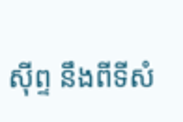ស៊ីព្ទ នឹងពីទីសំ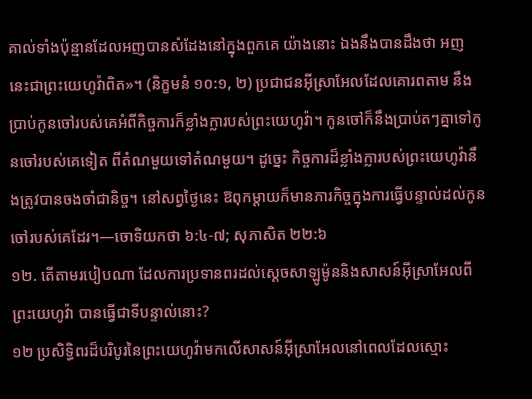គាល់ទាំងប៉ុន្មានដែលអញបានសំដែងនៅក្នុងពួកគេ យ៉ាងនោះ ឯងនឹងបានដឹងថា អញនេះជាព្រះយេហូវ៉ាពិត»។ (និក្ខមនំ ១០:១, ២) ប្រជាជនអ៊ីស្រាអែលដែលគោរពតាម នឹងប្រាប់កូនចៅរបស់គេអំពីកិច្ចការក៏ខ្លាំងក្លារបស់ព្រះយេហូវ៉ា។ កូនចៅក៏នឹងប្រាប់តៗគ្នាទៅកូនចៅរបស់គេទៀត ពីតំណមួយទៅតំណមួយ។ ដូច្នេះ កិច្ចការដ៏ខ្លាំងក្លារបស់ព្រះយេហូវ៉ានឹងត្រូវបានចងចាំជានិច្ច។ នៅសព្វថ្ងៃនេះ ឱពុកម្ដាយក៏មានភារកិច្ចក្នុងការធ្វើបន្ទាល់ដល់កូនចៅរបស់គេដែរ។—ចោទិយកថា ៦:៤-៧; សុភាសិត ២២:៦
១២. តើតាមរបៀបណា ដែលការប្រទានពរដល់ស្តេចសាឡូម៉ូននិងសាសន៍អ៊ីស្រាអែលពីព្រះយេហូវ៉ា បានធ្វើជាទីបន្ទាល់នោះ?
១២ ប្រសិទ្ធិពរដ៏បរិបូរនៃព្រះយេហូវ៉ាមកលើសាសន៍អ៊ីស្រាអែលនៅពេលដែលស្មោះ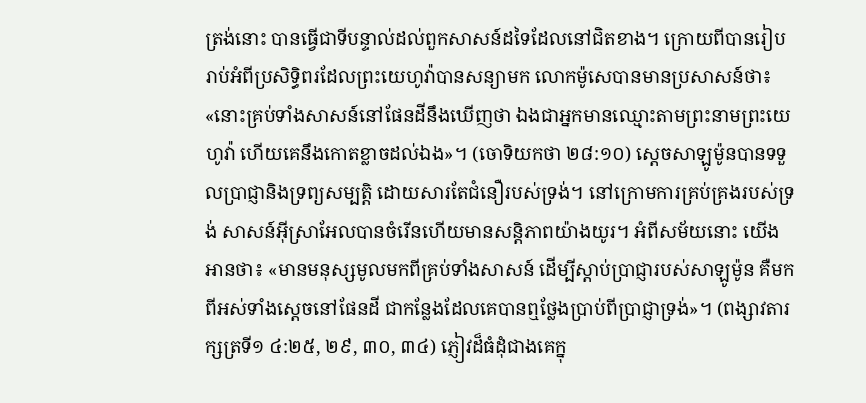ត្រង់នោះ បានធ្វើជាទីបន្ទាល់ដល់ពួកសាសន៍ដទៃដែលនៅជិតខាង។ ក្រោយពីបានរៀបរាប់អំពីប្រសិទ្ធិពរដែលព្រះយេហូវ៉ាបានសន្យាមក លោកម៉ូសេបានមានប្រសាសន៍ថា៖ «នោះគ្រប់ទាំងសាសន៍នៅផែនដីនឹងឃើញថា ឯងជាអ្នកមានឈ្មោះតាមព្រះនាមព្រះយេហូវ៉ា ហើយគេនឹងកោតខ្លាចដល់ឯង»។ (ចោទិយកថា ២៨:១០) ស្តេចសាឡូម៉ូនបានទទួលប្រាជ្ញានិងទ្រព្យសម្បត្ដិ ដោយសារតែជំនឿរបស់ទ្រង់។ នៅក្រោមការគ្រប់គ្រងរបស់ទ្រង់ សាសន៍អ៊ីស្រាអែលបានចំរើនហើយមានសន្ដិភាពយ៉ាងយូរ។ អំពីសម័យនោះ យើងអានថា៖ «មានមនុស្សមូលមកពីគ្រប់ទាំងសាសន៍ ដើម្បីស្ដាប់ប្រាជ្ញារបស់សាឡូម៉ូន គឺមកពីអស់ទាំងស្តេចនៅផែនដី ជាកន្លែងដែលគេបានឮថ្លែងប្រាប់ពីប្រាជ្ញាទ្រង់»។ (ពង្សាវតារក្សត្រទី១ ៤:២៥, ២៩, ៣០, ៣៤) ភ្ញៀវដ៏ធំដុំជាងគេក្នុ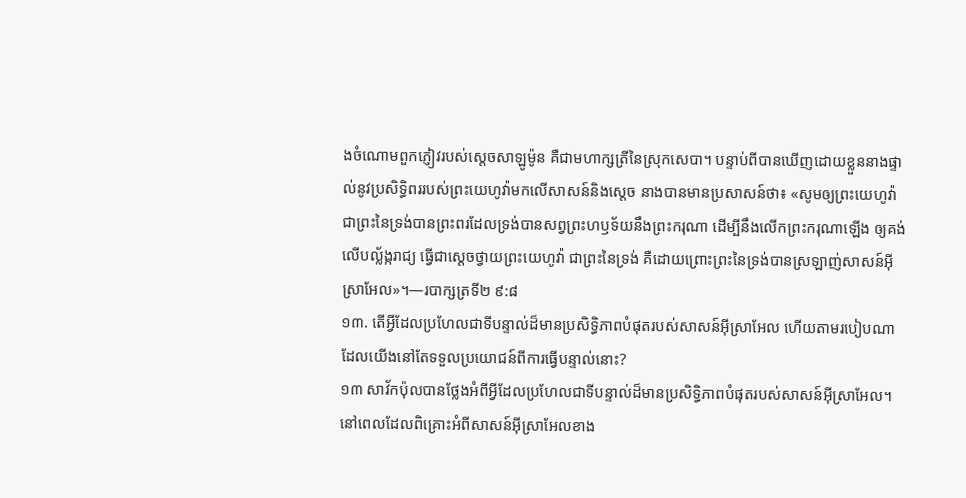ងចំណោមពួកភ្ញៀវរបស់ស្តេចសាឡូម៉ូន គឺជាមហាក្សត្រីនៃស្រុកសេបា។ បន្ទាប់ពីបានឃើញដោយខ្លួននាងផ្ទាល់នូវប្រសិទ្ធិពររបស់ព្រះយេហូវ៉ាមកលើសាសន៍និងស្តេច នាងបានមានប្រសាសន៍ថា៖ «សូមឲ្យព្រះយេហូវ៉ា ជាព្រះនៃទ្រង់បានព្រះពរដែលទ្រង់បានសព្វព្រះហឫទ័យនឹងព្រះករុណា ដើម្បីនឹងលើកព្រះករុណាឡើង ឲ្យគង់លើបល្ល័ង្ករាជ្យ ធ្វើជាស្តេចថ្វាយព្រះយេហូវ៉ា ជាព្រះនៃទ្រង់ គឺដោយព្រោះព្រះនៃទ្រង់បានស្រឡាញ់សាសន៍អ៊ីស្រាអែល»។—របាក្សត្រទី២ ៩:៨
១៣. តើអ្វីដែលប្រហែលជាទីបន្ទាល់ដ៏មានប្រសិទ្ធិភាពបំផុតរបស់សាសន៍អ៊ីស្រាអែល ហើយតាមរបៀបណាដែលយើងនៅតែទទួលប្រយោជន៍ពីការធ្វើបន្ទាល់នោះ?
១៣ សាវ័កប៉ុលបានថ្លែងអំពីអ្វីដែលប្រហែលជាទីបន្ទាល់ដ៏មានប្រសិទ្ធិភាពបំផុតរបស់សាសន៍អ៊ីស្រាអែល។ នៅពេលដែលពិគ្រោះអំពីសាសន៍អ៊ីស្រាអែលខាង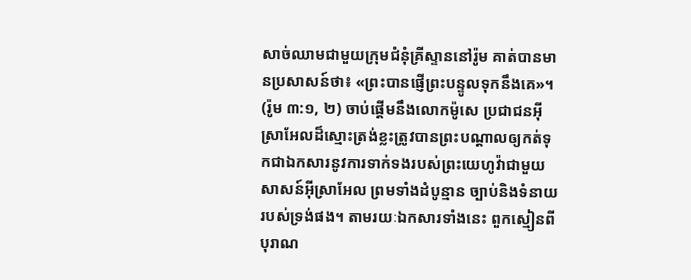សាច់ឈាមជាមួយក្រុមជំនុំគ្រីស្ទាននៅរ៉ូម គាត់បានមានប្រសាសន៍ថា៖ «ព្រះបានផ្ញើព្រះបន្ទូលទុកនឹងគេ»។ (រ៉ូម ៣:១, ២) ចាប់ផ្ដើមនឹងលោកម៉ូសេ ប្រជាជនអ៊ីស្រាអែលដ៏ស្មោះត្រង់ខ្លះត្រូវបានព្រះបណ្ដាលឲ្យកត់ទុកជាឯកសារនូវការទាក់ទងរបស់ព្រះយេហូវ៉ាជាមួយសាសន៍អ៊ីស្រាអែល ព្រមទាំងដំបូន្មាន ច្បាប់និងទំនាយរបស់ទ្រង់ផង។ តាមរយៈឯកសារទាំងនេះ ពួកស្មៀនពីបុរាណ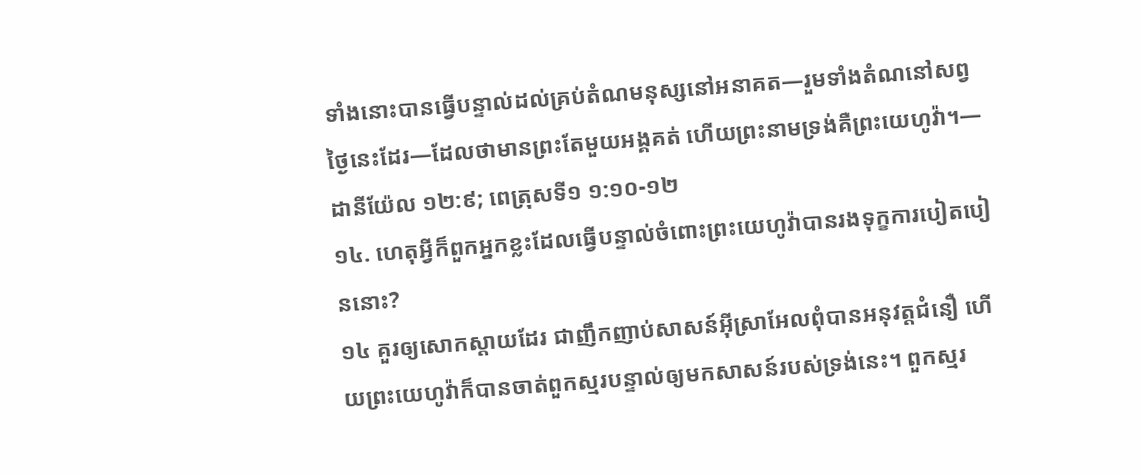ទាំងនោះបានធ្វើបន្ទាល់ដល់គ្រប់តំណមនុស្សនៅអនាគត—រួមទាំងតំណនៅសព្វថ្ងៃនេះដែរ—ដែលថាមានព្រះតែមួយអង្គគត់ ហើយព្រះនាមទ្រង់គឺព្រះយេហូវ៉ា។—ដានីយ៉ែល ១២:៩; ពេត្រុសទី១ ១:១០-១២
១៤. ហេតុអ្វីក៏ពួកអ្នកខ្លះដែលធ្វើបន្ទាល់ចំពោះព្រះយេហូវ៉ាបានរងទុក្ខការបៀតបៀននោះ?
១៤ គួរឲ្យសោកស្ដាយដែរ ជាញឹកញាប់សាសន៍អ៊ីស្រាអែលពុំបានអនុវត្តជំនឿ ហើយព្រះយេហូវ៉ាក៏បានចាត់ពួកស្មរបន្ទាល់ឲ្យមកសាសន៍របស់ទ្រង់នេះ។ ពួកស្មរ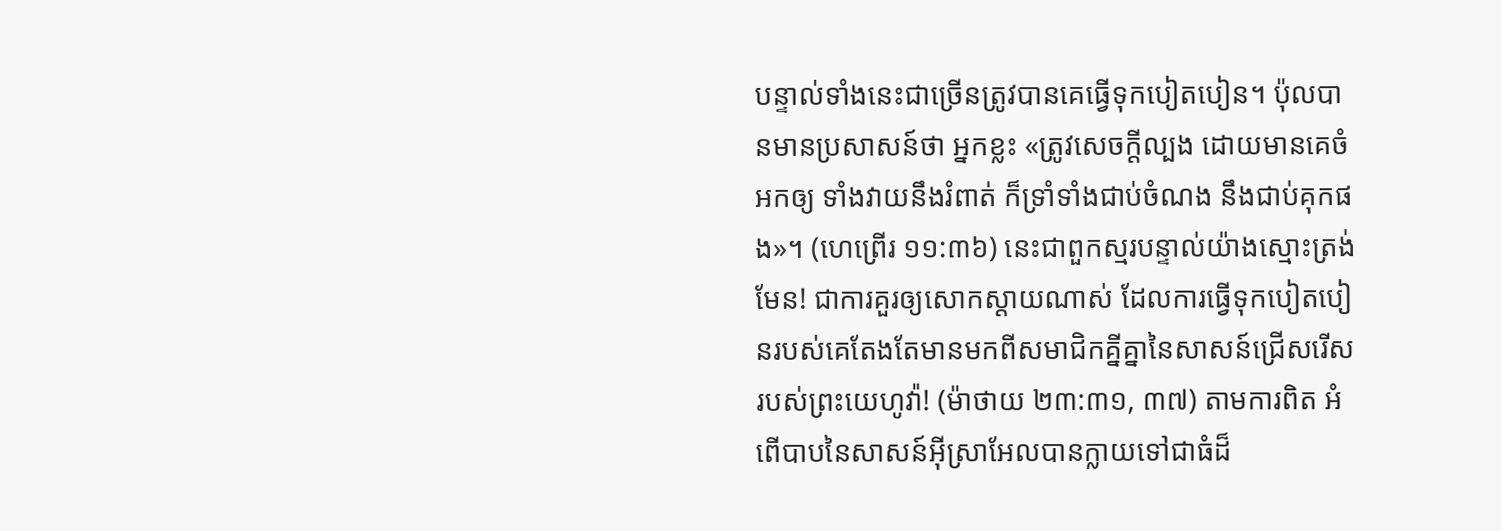បន្ទាល់ទាំងនេះជាច្រើនត្រូវបានគេធ្វើទុកបៀតបៀន។ ប៉ុលបានមានប្រសាសន៍ថា អ្នកខ្លះ «ត្រូវសេចក្ដីល្បង ដោយមានគេចំអកឲ្យ ទាំងវាយនឹងរំពាត់ ក៏ទ្រាំទាំងជាប់ចំណង នឹងជាប់គុកផង»។ (ហេព្រើរ ១១:៣៦) នេះជាពួកស្មរបន្ទាល់យ៉ាងស្មោះត្រង់មែន! ជាការគួរឲ្យសោកស្ដាយណាស់ ដែលការធ្វើទុកបៀតបៀនរបស់គេតែងតែមានមកពីសមាជិកគ្នីគ្នានៃសាសន៍ជ្រើសរើសរបស់ព្រះយេហូវ៉ា! (ម៉ាថាយ ២៣:៣១, ៣៧) តាមការពិត អំពើបាបនៃសាសន៍អ៊ីស្រាអែលបានក្លាយទៅជាធំដ៏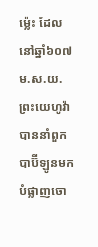ម្ល៉េះ ដែលនៅឆ្នាំ៦០៧ ម.ស.យ. ព្រះយេហូវ៉ាបាននាំពួកបាប៊ីឡូនមកបំផ្លាញចោ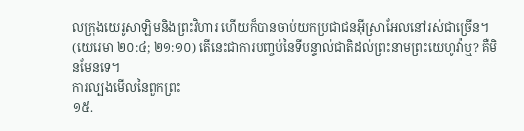លក្រុងយេរូសាឡិមនិងព្រះវិហារ ហើយក៏បានចាប់យកប្រជាជនអ៊ីស្រាអែលនៅរស់ជាច្រើន។ (យេរេមា ២០:៤; ២១:១០) តើនេះជាការបញ្ចប់នៃទីបន្ទាល់ជាតិដល់ព្រះនាមព្រះយេហូវ៉ាឬ? គឺមិនមែនទេ។
ការល្បងមើលនៃពួកព្រះ
១៥.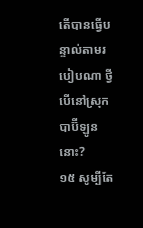តើបានធ្វើបន្ទាល់តាមរបៀបណា ថ្វីបើនៅស្រុកបាប៊ីឡូននោះ?
១៥ សូម្បីតែ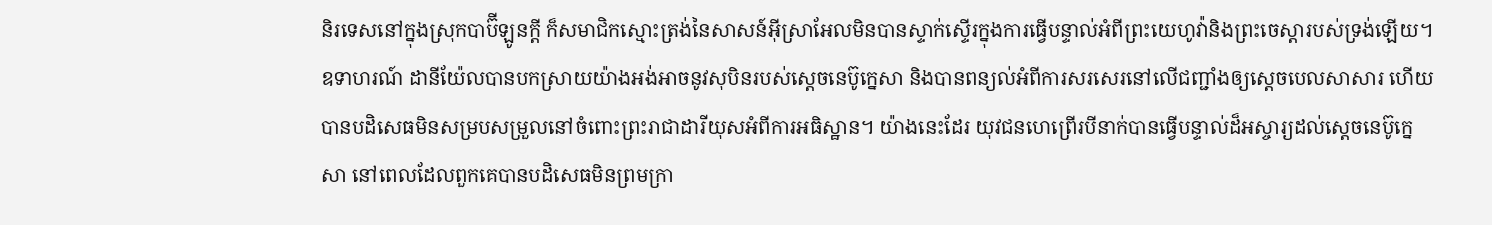និរទេសនៅក្នុងស្រុកបាប៊ីឡូនក្ដី ក៏សមាជិកស្មោះត្រង់នៃសាសន៍អ៊ីស្រាអែលមិនបានស្ទាក់ស្ទើរក្នុងការធ្វើបន្ទាល់អំពីព្រះយេហូវ៉ានិងព្រះចេស្ដារបស់ទ្រង់ឡើយ។ ឧទាហរណ៍ ដានីយ៉ែលបានបកស្រាយយ៉ាងអង់អាចនូវសុបិនរបស់ស្តេចនេប៊ូក្នេសា និងបានពន្យល់អំពីការសរសេរនៅលើជញ្ជាំងឲ្យស្តេចបេលសាសារ ហើយបានបដិសេធមិនសម្របសម្រួលនៅចំពោះព្រះរាជាដារីយុសអំពីការអធិស្ឋាន។ យ៉ាងនេះដែរ យុវជនហេព្រើរបីនាក់បានធ្វើបន្ទាល់ដ៏អស្ចារ្យដល់ស្តេចនេប៊ូក្នេសា នៅពេលដែលពួកគេបានបដិសេធមិនព្រមក្រា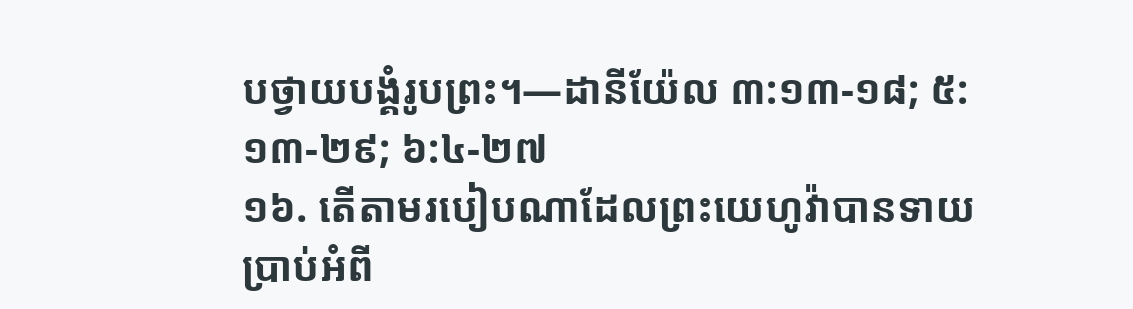បថ្វាយបង្គំរូបព្រះ។—ដានីយ៉ែល ៣:១៣-១៨; ៥:១៣-២៩; ៦:៤-២៧
១៦. តើតាមរបៀបណាដែលព្រះយេហូវ៉ាបានទាយប្រាប់អំពី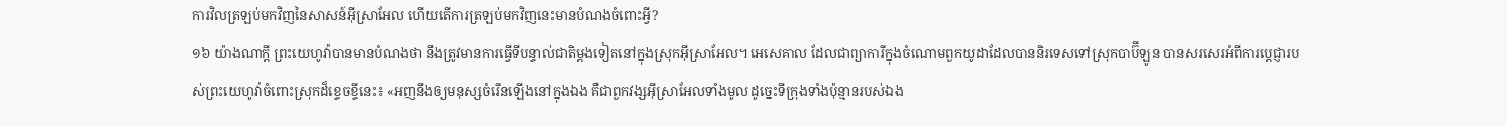ការវិលត្រឡប់មកវិញនៃសាសន៍អ៊ីស្រាអែល ហើយតើការត្រឡប់មកវិញនេះមានបំណងចំពោះអ្វី?
១៦ យ៉ាងណាក្ដី ព្រះយេហូវ៉ាបានមានបំណងថា នឹងត្រូវមានការធ្វើទីបន្ទាល់ជាតិម្ដងទៀតនៅក្នុងស្រុកអ៊ីស្រាអែល។ អេសេគាល ដែលជាព្យាការីក្នុងចំណោមពួកយូដាដែលបាននិរទេសទៅស្រុកបាប៊ីឡូន បានសរសេរអំពីការប្ដេជ្ញារបស់ព្រះយេហូវ៉ាចំពោះស្រុកដ៏ខ្ទេចខ្ទីនេះ៖ «អញនឹងឲ្យមនុស្សចំរើនឡើងនៅក្នុងឯង គឺជាពួកវង្សអ៊ីស្រាអែលទាំងមូល ដូច្នេះទីក្រុងទាំងប៉ុន្មានរបស់ឯង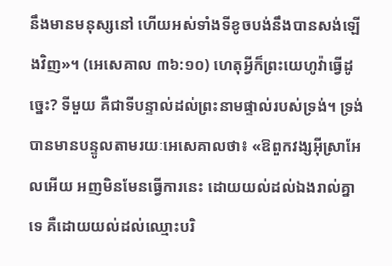នឹងមានមនុស្សនៅ ហើយអស់ទាំងទីខូចបង់នឹងបានសង់ឡើងវិញ»។ (អេសេគាល ៣៦:១០) ហេតុអ្វីក៏ព្រះយេហូវ៉ាធ្វើដូច្នេះ? ទីមួយ គឺជាទីបន្ទាល់ដល់ព្រះនាមផ្ទាល់របស់ទ្រង់។ ទ្រង់បានមានបន្ទូលតាមរយៈអេសេគាលថា៖ «ឱពួកវង្សអ៊ីស្រាអែលអើយ អញមិនមែនធ្វើការនេះ ដោយយល់ដល់ឯងរាល់គ្នាទេ គឺដោយយល់ដល់ឈ្មោះបរិ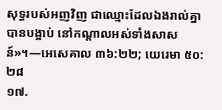សុទ្ធរបស់អញវិញ ជាឈ្មោះដែលឯងរាល់គ្នាបានបង្អាប់ នៅកណ្ដាលអស់ទាំងសាសន៍»។—អេសេគាល ៣៦:២២; យេរេមា ៥០:២៨
១៧.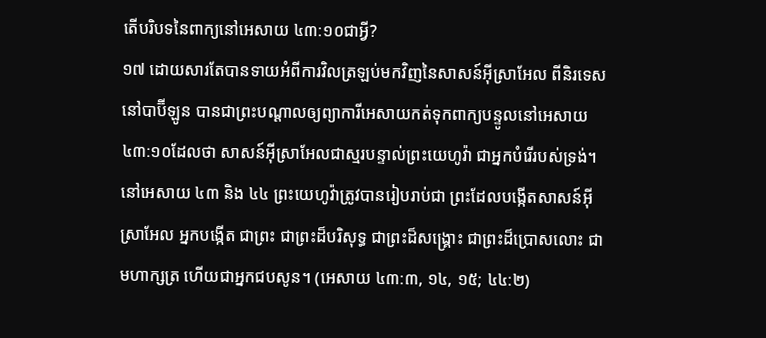តើបរិបទនៃពាក្យនៅអេសាយ ៤៣:១០ជាអ្វី?
១៧ ដោយសារតែបានទាយអំពីការវិលត្រឡប់មកវិញនៃសាសន៍អ៊ីស្រាអែល ពីនិរទេសនៅបាប៊ីឡូន បានជាព្រះបណ្ដាលឲ្យព្យាការីអេសាយកត់ទុកពាក្យបន្ទូលនៅអេសាយ ៤៣:១០ដែលថា សាសន៍អ៊ីស្រាអែលជាស្មរបន្ទាល់ព្រះយេហូវ៉ា ជាអ្នកបំរើរបស់ទ្រង់។ នៅអេសាយ ៤៣ និង ៤៤ ព្រះយេហូវ៉ាត្រូវបានរៀបរាប់ជា ព្រះដែលបង្កើតសាសន៍អ៊ីស្រាអែល អ្នកបង្កើត ជាព្រះ ជាព្រះដ៏បរិសុទ្ធ ជាព្រះដ៏សង្គ្រោះ ជាព្រះដ៏ប្រោសលោះ ជាមហាក្សត្រ ហើយជាអ្នកជបសូន។ (អេសាយ ៤៣:៣, ១៤, ១៥; ៤៤:២)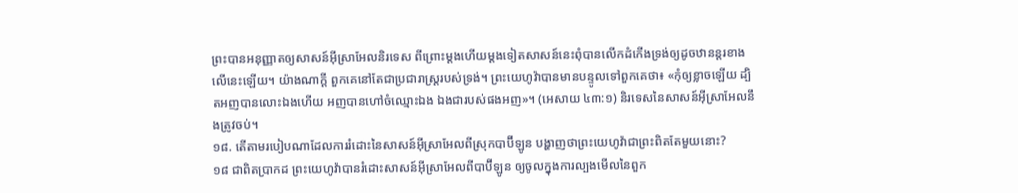ព្រះបានអនុញ្ញាតឲ្យសាសន៍អ៊ីស្រាអែលនិរទេស ពីព្រោះម្ដងហើយម្ដងទៀតសាសន៍នេះពុំបានលើកដំកើងទ្រង់ឲ្យដូចឋានន្តរខាងលើនេះឡើយ។ យ៉ាងណាក្ដី ពួកគេនៅតែជាប្រជារាស្ត្ររបស់ទ្រង់។ ព្រះយេហូវ៉ាបានមានបន្ទូលទៅពួកគេថា៖ «កុំឲ្យខ្លាចឡើយ ដ្បិតអញបានលោះឯងហើយ អញបានហៅចំឈ្មោះឯង ឯងជារបស់ផងអញ»។ (អេសាយ ៤៣:១) និរទេសនៃសាសន៍អ៊ីស្រាអែលនឹងត្រូវចប់។
១៨. តើតាមរបៀបណាដែលការរំដោះនៃសាសន៍អ៊ីស្រាអែលពីស្រុកបាប៊ីឡូន បង្ហាញថាព្រះយេហូវ៉ាជាព្រះពិតតែមួយនោះ?
១៨ ជាពិតប្រាកដ ព្រះយេហូវ៉ាបានរំដោះសាសន៍អ៊ីស្រាអែលពីបាប៊ីឡូន ឲ្យចូលក្នុងការល្បងមើលនៃពួក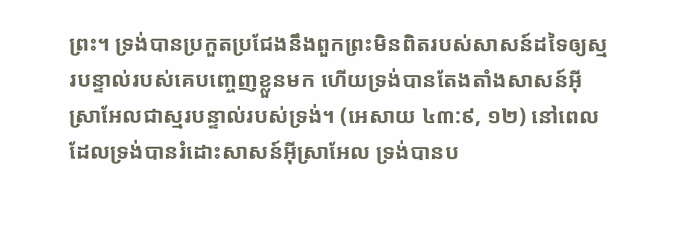ព្រះ។ ទ្រង់បានប្រកួតប្រជែងនឹងពួកព្រះមិនពិតរបស់សាសន៍ដទៃឲ្យស្មរបន្ទាល់របស់គេបញ្ចេញខ្លួនមក ហើយទ្រង់បានតែងតាំងសាសន៍អ៊ីស្រាអែលជាស្មរបន្ទាល់របស់ទ្រង់។ (អេសាយ ៤៣:៩, ១២) នៅពេលដែលទ្រង់បានរំដោះសាសន៍អ៊ីស្រាអែល ទ្រង់បានប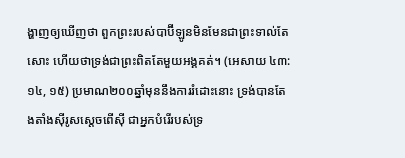ង្ហាញឲ្យឃើញថា ពួកព្រះរបស់បាប៊ីឡូនមិនមែនជាព្រះទាល់តែសោះ ហើយថាទ្រង់ជាព្រះពិតតែមួយអង្គគត់។ (អេសាយ ៤៣:១៤, ១៥) ប្រមាណ២០០ឆ្នាំមុននឹងការរំដោះនោះ ទ្រង់បានតែងតាំងស៊ីរូសស្តេចពើស៊ី ជាអ្នកបំរើរបស់ទ្រ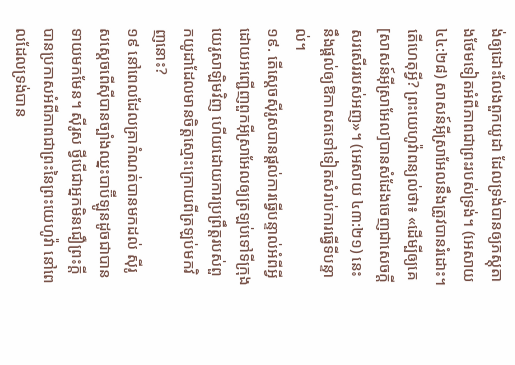ង់ឲ្យដោះលែងពួកយូដា ដែលទ្រង់បានឲ្យភស្តុតាងថែមទៀតអំពីភាពជាព្រះរបស់ទ្រង់។ (អេសាយ ៤៤:២៨) សាសន៍អ៊ីស្រាអែលនឹងត្រូវបានរំដោះ។ តើហេតុអ្វី? ព្រះយេហូវ៉ាពន្យល់ថា៖ «ដើម្បីឲ្យគេ[សាសន៍អ៊ីស្រាអែល]បានសំដែងចេញជាសេចក្ដីសរសើររបស់អញ»។ (អេសាយ ៤៣:២១) នេះនឹងផ្ដល់ឲ្យឱកាសតទៅទៀតសំរាប់ការធ្វើទីបន្ទាល់។
១៩. តើស្តេចស៊ីរូសបានផ្ដល់ការធ្វើបន្ទាល់អំពីអ្វី ដោយអញ្ជើញពួកអ៊ីស្រាអែលឲ្យត្រឡប់ទៅទីក្រុងយេរូសាឡិមវិញ ហើយដោយការប្រព្រឹត្តរបស់ពួកយូដាដែលមានចិត្តស្មោះក្រោយពីត្រឡប់មកវិញនោះ?
១៩ នៅពេលដែលគ្រាកំណត់បានមកដល់ ស៊ីរូសស្តេចពើស៊ីបានច្បាំងឈ្នះបាប៊ីឡូនដូចជាបានទាយមកមែន។ ស៊ីរូស ថ្វីបើជាអ្នកមិនជឿព្រះក្ដី បានប្រកាសអំពីភាពជាព្រះនៃព្រះយេហូវ៉ា នៅពេលដែលទ្រង់បាន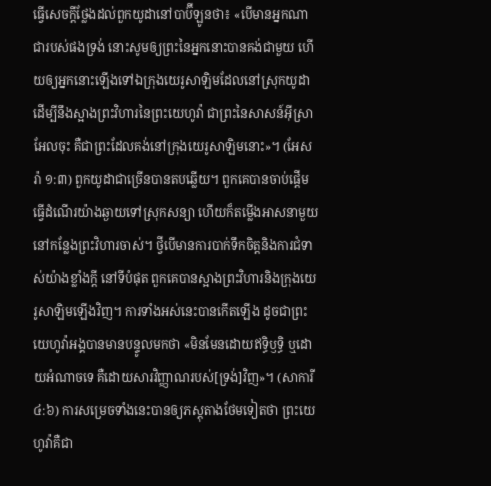ធ្វើសេចក្ដីថ្លែងដល់ពួកយូដានៅបាប៊ីឡូនថា៖ «បើមានអ្នកណាជារបស់ផងទ្រង់ នោះសូមឲ្យព្រះនៃអ្នកនោះបានគង់ជាមួយ ហើយឲ្យអ្នកនោះឡើងទៅឯក្រុងយេរូសាឡិមដែលនៅស្រុកយូដា ដើម្បីនឹងស្អាងព្រះវិហារនៃព្រះយេហូវ៉ា ជាព្រះនៃសាសន៍អ៊ីស្រាអែលចុះ គឺជាព្រះដែលគង់នៅក្រុងយេរូសាឡិមនោះ»។ (អែសរ៉ា ១:៣) ពួកយូដាជាច្រើនបានតបឆ្លើយ។ ពួកគេបានចាប់ផ្ដើមធ្វើដំណើរយ៉ាងឆ្ងាយទៅស្រុកសន្យា ហើយក៏តម្លើងអាសនាមួយនៅកន្លែងព្រះវិហារចាស់។ ថ្វីបើមានការបាក់ទឹកចិត្តនិងការជំទាស់យ៉ាងខ្លាំងក្ដី នៅទីបំផុត ពួកគេបានស្អាងព្រះវិហារនិងក្រុងយេរូសាឡិមឡើងវិញ។ ការទាំងអស់នេះបានកើតឡើង ដូចជាព្រះយេហូវ៉ាអង្គបានមានបន្ទូលមកថា «មិនមែនដោយឥទ្ធិឫទ្ធិ ឬដោយអំណាចទេ គឺដោយសារវិញ្ញាណរបស់[ទ្រង់]វិញ»។ (សាការី ៤:៦) ការសម្រេចទាំងនេះបានឲ្យភស្តុតាងថែមទៀតថា ព្រះយេហូវ៉ាគឺជា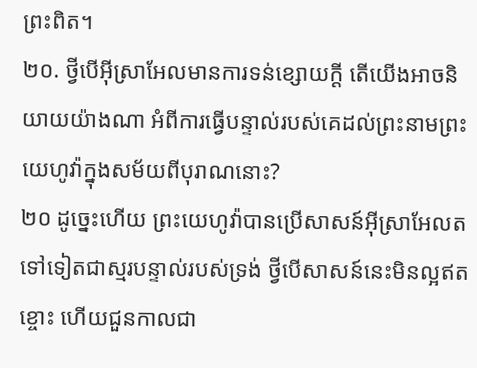ព្រះពិត។
២០. ថ្វីបើអ៊ីស្រាអែលមានការទន់ខ្សោយក្ដី តើយើងអាចនិយាយយ៉ាងណា អំពីការធ្វើបន្ទាល់របស់គេដល់ព្រះនាមព្រះយេហូវ៉ាក្នុងសម័យពីបុរាណនោះ?
២០ ដូច្នេះហើយ ព្រះយេហូវ៉ាបានប្រើសាសន៍អ៊ីស្រាអែលតទៅទៀតជាស្មរបន្ទាល់របស់ទ្រង់ ថ្វីបើសាសន៍នេះមិនល្អឥតខ្ចោះ ហើយជួនកាលជា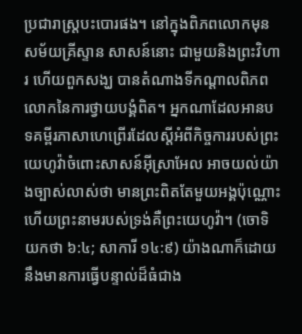ប្រជារាស្ត្របះបោរផង។ នៅក្នុងពិភពលោកមុនសម័យគ្រីស្ទាន សាសន៍នោះ ជាមួយនិងព្រះវិហារ ហើយពួកសង្ឃ បានតំណាងទីកណ្ដាលពិភពលោកនៃការថ្វាយបង្គំពិត។ អ្នកណាដែលអានបទគម្ពីរភាសាហេព្រើរដែលស្តីអំពីកិច្ចការរបស់ព្រះយេហូវ៉ាចំពោះសាសន៍អ៊ីស្រាអែល អាចយល់យ៉ាងច្បាស់លាស់ថា មានព្រះពិតតែមួយអង្គប៉ុណ្ណោះ ហើយព្រះនាមរបស់ទ្រង់គឺព្រះយេហូវ៉ា។ (ចោទិយកថា ៦:៤; សាការី ១៤:៩) យ៉ាងណាក៏ដោយ នឹងមានការធ្វើបន្ទាល់ដ៏ធំជាង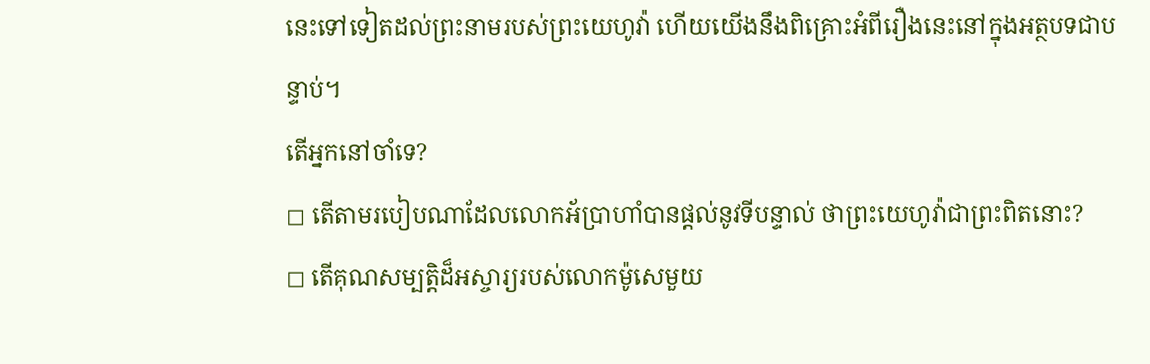នេះទៅទៀតដល់ព្រះនាមរបស់ព្រះយេហូវ៉ា ហើយយើងនឹងពិគ្រោះអំពីរឿងនេះនៅក្នុងអត្ថបទជាបន្ទាប់។
តើអ្នកនៅចាំទេ?
◻ តើតាមរបៀបណាដែលលោកអ័ប្រាហាំបានផ្ដល់នូវទីបន្ទាល់ ថាព្រះយេហូវ៉ាជាព្រះពិតនោះ?
◻ តើគុណសម្បត្ដិដ៏អស្ចារ្យរបស់លោកម៉ូសេមួយ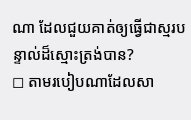ណា ដែលជួយគាត់ឲ្យធ្វើជាស្មរបន្ទាល់ដ៏ស្មោះត្រង់បាន?
◻ តាមរបៀបណាដែលសា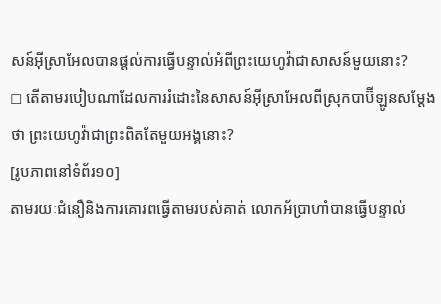សន៍អ៊ីស្រាអែលបានផ្ដល់ការធ្វើបន្ទាល់អំពីព្រះយេហូវ៉ាជាសាសន៍មួយនោះ?
◻ តើតាមរបៀបណាដែលការរំដោះនៃសាសន៍អ៊ីស្រាអែលពីស្រុកបាប៊ីឡូនសម្ដែងថា ព្រះយេហូវ៉ាជាព្រះពិតតែមួយអង្គនោះ?
[រូបភាពនៅទំព័រ១០]
តាមរយៈជំនឿនិងការគោរពធ្វើតាមរបស់គាត់ លោកអ័ប្រាហាំបានធ្វើបន្ទាល់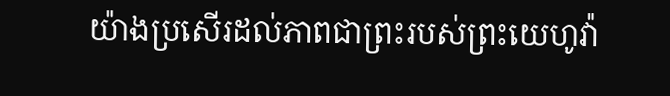យ៉ាងប្រសើរដល់ភាពជាព្រះរបស់ព្រះយេហូវ៉ា